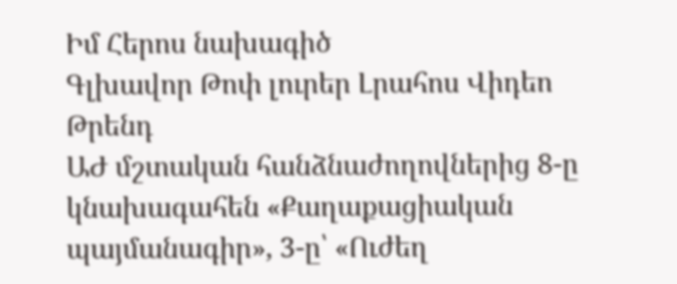Իմ Հերոս նախագիծ
Գլխավոր Թոփ լուրեր Լրահոս Վիդեո Թրենդ
ԱԺ մշտական հանձնաժողովներից 8-ը կնախագահեն «Քաղաքացիական պայմանագիր», 3-ը՝ «Ուժեղ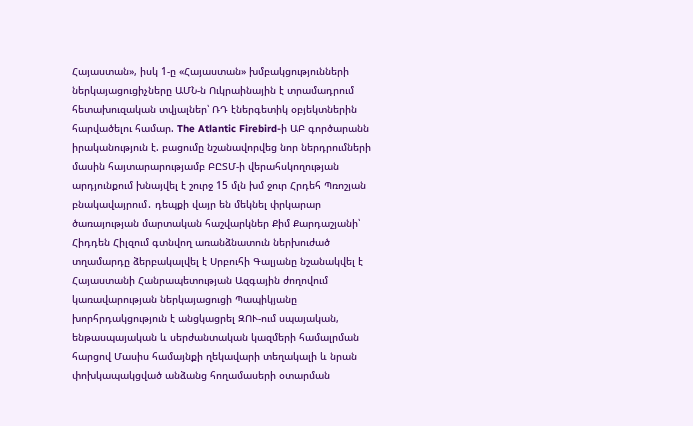Հայաստան», իսկ 1-ը «Հայաստան» խմբակցությունների ներկայացուցիչները ԱՄՆ-ն Ուկրաինային է տրամադրում հետախուզական տվյալներ՝ ՌԴ էներգետիկ օբյեկտներին հարվածելու համար. The Atlantic Firebird-ի ԱԲ գործարանն իրականություն է. բացումը նշանավորվեց նոր ներդրումների մասին հայտարարությամբ ԲԸՏՄ-ի վերահսկողության արդյունքում խնայվել է շուրջ 15 մլն խմ ջուր Հրդեհ Պռոշյան բնակավայրում․ դեպքի վայր են մեկնել փրկարար ծառայության մարտական հաշվարկներ Քիմ Քարդաշյանի՝ Հիդդեն Հիլզում գտնվող առանձնատուն ներխուժած տղամարդը ձերբակալվել է Սրբուհի Գալյանը նշանակվել է Հայաստանի Հանրապետության Ազգային ժողովում կառավարության ներկայացուցի Պապիկյանը խորհրդակցություն է անցկացրել ԶՈՒ-ում սպայական, ենթասպայական և սերժանտական կազմերի համալրման հարցով Մասիս համայնքի ղեկավարի տեղակալի և նրան փոխկապակցված անձանց հողամասերի օտարման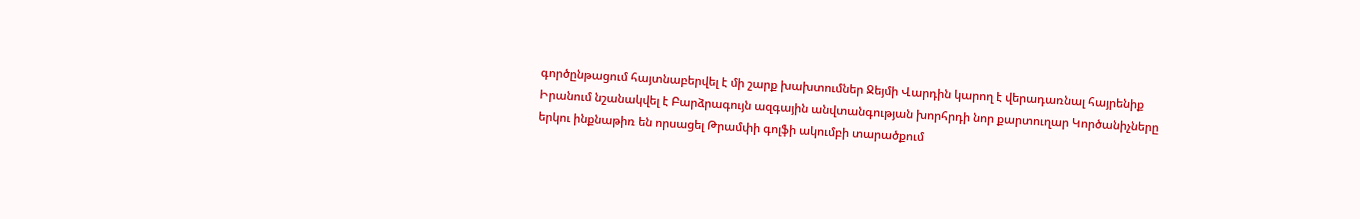գործընթացում հայտնաբերվել է մի շարք խախտումներ Ջեյմի Վարդին կարող է վերադառնալ հայրենիք Իրանում նշանակվել է Բարձրագույն ազգային անվտանգության խորհրդի նոր քարտուղար Կործանիչները երկու ինքնաթիռ են որսացել Թրամփի գոլֆի ակումբի տարածքում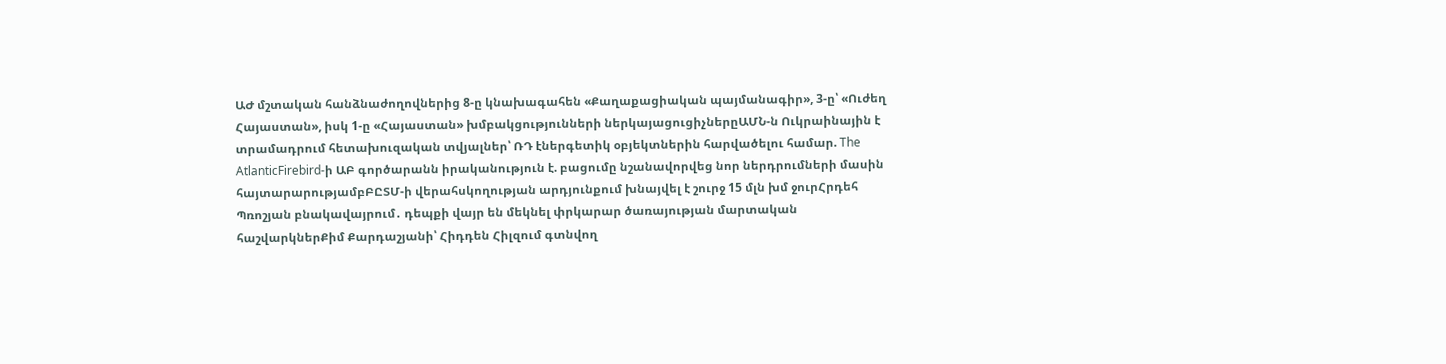ԱԺ մշտական հանձնաժողովներից 8-ը կնախագահեն «Քաղաքացիական պայմանագիր», 3-ը՝ «Ուժեղ Հայաստան», իսկ 1-ը «Հայաստան» խմբակցությունների ներկայացուցիչներըԱՄՆ-ն Ուկրաինային է տրամադրում հետախուզական տվյալներ՝ ՌԴ էներգետիկ օբյեկտներին հարվածելու համար. The AtlanticFirebird-ի ԱԲ գործարանն իրականություն է. բացումը նշանավորվեց նոր ներդրումների մասին հայտարարությամբԲԸՏՄ-ի վերահսկողության արդյունքում խնայվել է շուրջ 15 մլն խմ ջուրՀրդեհ Պռոշյան բնակավայրում․ դեպքի վայր են մեկնել փրկարար ծառայության մարտական հաշվարկներՔիմ Քարդաշյանի՝ Հիդդեն Հիլզում գտնվող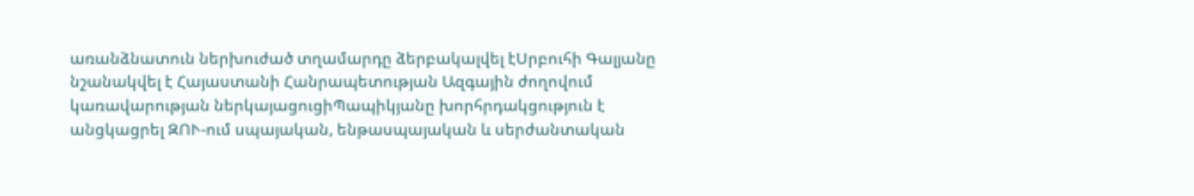առանձնատուն ներխուժած տղամարդը ձերբակալվել էՍրբուհի Գալյանը նշանակվել է Հայաստանի Հանրապետության Ազգային ժողովում կառավարության ներկայացուցիՊապիկյանը խորհրդակցություն է անցկացրել ԶՈՒ-ում սպայական, ենթասպայական և սերժանտական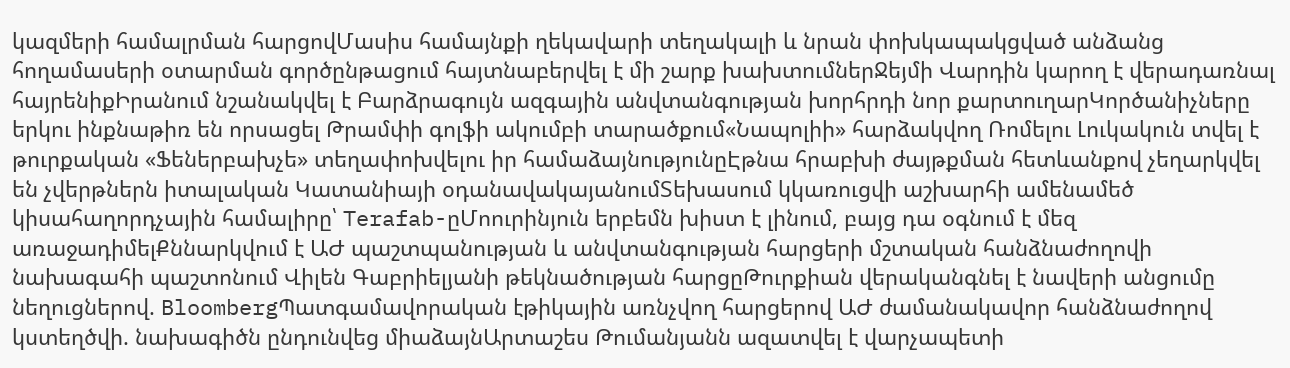կազմերի համալրման հարցովՄասիս համայնքի ղեկավարի տեղակալի և նրան փոխկապակցված անձանց հողամասերի օտարման գործընթացում հայտնաբերվել է մի շարք խախտումներՋեյմի Վարդին կարող է վերադառնալ հայրենիքԻրանում նշանակվել է Բարձրագույն ազգային անվտանգության խորհրդի նոր քարտուղարԿործանիչները երկու ինքնաթիռ են որսացել Թրամփի գոլֆի ակումբի տարածքում«Նապոլիի» հարձակվող Ռոմելու Լուկակուն տվել է թուրքական «Ֆեներբախչե» տեղափոխվելու իր համաձայնությունըԷթնա հրաբխի ժայթքման հետևանքով չեղարկվել են չվերթներն իտալական Կատանիայի օդանավակայանումՏեխասում կկառուցվի աշխարհի ամենամեծ կիսահաղորդչային համալիրը՝ Terafab-ըՄոուրինյուն երբեմն խիստ է լինում, բայց դա օգնում է մեզ առաջադիմելՔննարկվում է ԱԺ պաշտպանության և անվտանգության հարցերի մշտական հանձնաժողովի նախագահի պաշտոնում Վիլեն Գաբրիելյանի թեկնածության հարցըԹուրքիան վերականգնել է նավերի անցումը նեղուցներով. BloombergՊատգամավորական էթիկային առնչվող հարցերով ԱԺ ժամանակավոր հանձնաժողով կստեղծվի. նախագիծն ընդունվեց միաձայնԱրտաշես Թումանյանն ազատվել է վարչապետի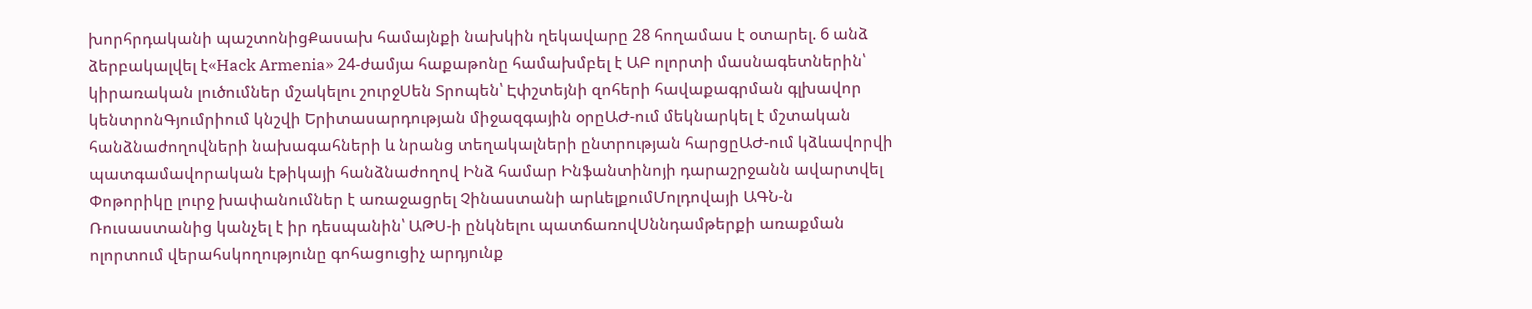խորհրդականի պաշտոնիցՔասախ համայնքի նախկին ղեկավարը 28 հողամաս է օտարել. 6 անձ ձերբակալվել է«Hack Armenia» 24-ժամյա հաքաթոնը համախմբել է ԱԲ ոլորտի մասնագետներին՝ կիրառական լուծումներ մշակելու շուրջՍեն Տրոպեն՝ Էփշտեյնի զոհերի հավաքագրման գլխավոր կենտրոնԳյումրիում կնշվի Երիտասարդության միջազգային օրըԱԺ-ում մեկնարկել է մշտական հանձնաժողովների նախագահների և նրանց տեղակալների ընտրության հարցըԱԺ-ում կձևավորվի պատգամավորական էթիկայի հանձնաժողով Ինձ համար Ինֆանտինոյի դարաշրջանն ավարտվել Փոթորիկը լուրջ խափանումներ է առաջացրել Չինաստանի արևելքումՄոլդովայի ԱԳՆ-ն Ռուսաստանից կանչել է իր դեսպանին՝ ԱԹՍ-ի ընկնելու պատճառովՍննդամթերքի առաքման ոլորտում վերահսկողությունը գոհացուցիչ արդյունք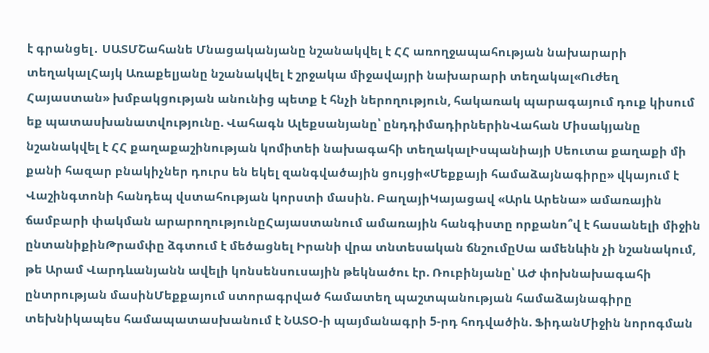է գրանցել․ ՍԱՏՄՇահանե Մնացականյանը նշանակվել է ՀՀ առողջապահության նախարարի տեղակալՀայկ Առաքելյանը նշանակվել է շրջակա միջավայրի նախարարի տեղակալ«Ուժեղ Հայաստան» խմբակցության անունից պետք է հնչի ներողություն, հակառակ պարագայում դուք կիսում եք պատասխանատվությունը. Վահագն Ալեքսանյանը՝ ընդդիմադիրներինՎահան Միսակյանը նշանակվել է ՀՀ քաղաքաշինության կոմիտեի նախագահի տեղակալԻսպանիայի Սեուտա քաղաքի մի քանի հազար բնակիչներ դուրս են եկել զանգվածային ցույցի«Մեքքայի համաձայնագիրը» վկայում է Վաշինգտոնի հանդեպ վստահության կորստի մասին. ԲաղայիԿայացավ «Արև Արենա» ամառային ճամբարի փակման արարողությունըՀայաստանում ամառային հանգիստը որքանո՞վ է հասանելի միջին ընտանիքինԹրամփը ձգտում է մեծացնել Իրանի վրա տնտեսական ճնշումըՍա ամենևին չի նշանակում, թե Արամ Վարդևանյանն ավելի կոնսենսուսային թեկնածու էր. Ռուբինյանը՝ ԱԺ փոխնախագահի ընտրության մասինՄեքքայում ստորագրված համատեղ պաշտպանության համաձայնագիրը տեխնիկապես համապատասխանում է ՆԱՏՕ-ի պայմանագրի 5-րդ հոդվածին. ՖիդանՄիջին նորոգման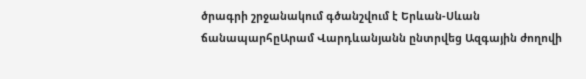ծրագրի շրջանակում գծանշվում է Երևան-Սևան ճանապարհըԱրամ Վարդևանյանն ընտրվեց Ազգային ժողովի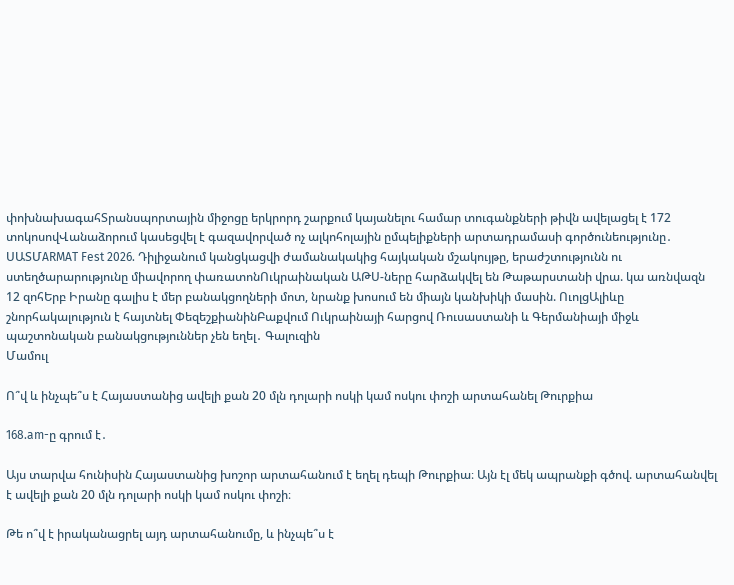փոխնախագահՏրանսպորտային միջոցը երկրորդ շարքում կայանելու համար տուգանքների թիվն ավելացել է 172 տոկոսովՎանաձորում կասեցվել է գազավորված ոչ ալկոհոլային ըմպելիքների արտադրամասի գործունեությունը․ ՍԱՏՄARMAT Fest 2026. Դիլիջանում կանցկացվի ժամանակակից հայկական մշակույթը, երաժշտությունն ու ստեղծարարությունը միավորող փառատոնՈւկրաինական ԱԹՍ-ները հարձակվել են Թաթարստանի վրա. կա առնվազն 12 զոհԵրբ Իրանը գալիս է մեր բանակցողների մոտ, նրանք խոսում են միայն կանխիկի մասին. ՈւոլցԱլիևը շնորհակալություն է հայտնել ՓեզեշքիանինԲաքվում Ուկրաինայի հարցով Ռուսաստանի և Գերմանիայի միջև պաշտոնական բանակցություններ չեն եղել․ Գալուզին
Մամուլ

Ո՞վ և ինչպե՞ս է Հայաստանից ավելի քան 20 մլն դոլարի ոսկի կամ ոսկու փոշի արտահանել Թուրքիա

168.am-ը գրում է․

Այս տարվա հունիսին Հայաստանից խոշոր արտահանում է եղել դեպի Թուրքիա։ Այն էլ մեկ ապրանքի գծով. արտահանվել է ավելի քան 20 մլն դոլարի ոսկի կամ ոսկու փոշի։

Թե ո՞վ է իրականացրել այդ արտահանումը, և ինչպե՞ս է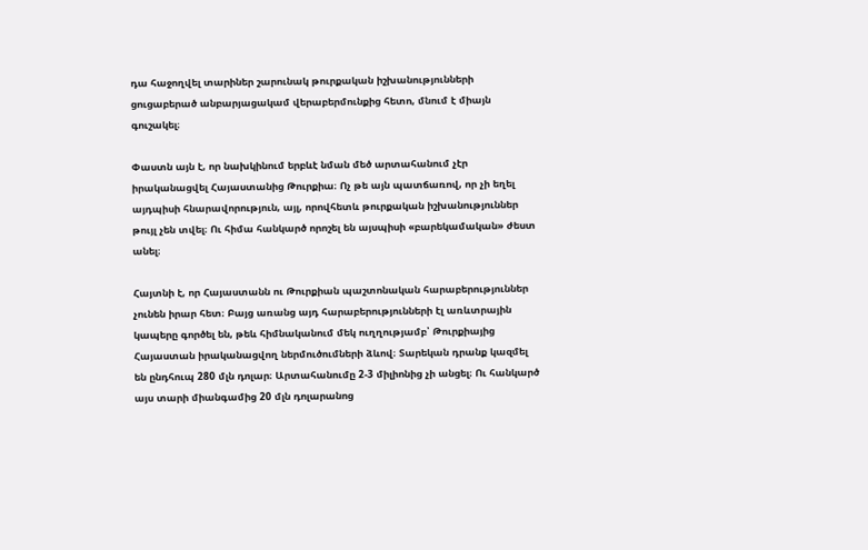դա հաջողվել տարիներ շարունակ թուրքական իշխանությունների ցուցաբերած անբարյացակամ վերաբերմունքից հետո, մնում է միայն գուշակել։

Փաստն այն է, որ նախկինում երբևէ նման մեծ արտահանում չէր իրականացվել Հայաստանից Թուրքիա։ Ոչ թե այն պատճառով, որ չի եղել այդպիսի հնարավորություն, այլ, որովհետև թուրքական իշխանություններ թույլ չեն տվել։ Ու հիմա հանկարծ որոշել են այսպիսի «բարեկամական» ժեստ անել։

Հայտնի է, որ Հայաստանն ու Թուրքիան պաշտոնական հարաբերություններ չունեն իրար հետ։ Բայց առանց այդ հարաբերությունների էլ առևտրային կապերը գործել են, թեև հիմնականում մեկ ուղղությամբ՝ Թուրքիայից Հայաստան իրականացվող ներմուծումների ձևով։ Տարեկան դրանք կազմել են ընդհուպ 280 մլն դոլար։ Արտահանումը 2-3 միլիոնից չի անցել։ Ու հանկարծ այս տարի միանգամից 20 մլն դոլարանոց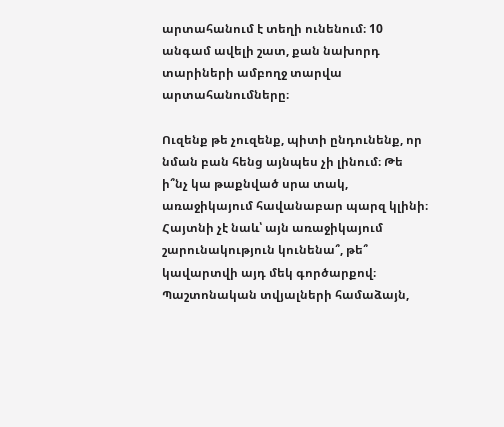արտահանում է տեղի ունենում։ 10 անգամ ավելի շատ, քան նախորդ տարիների ամբողջ տարվա արտահանումները։

Ուզենք թե չուզենք, պիտի ընդունենք, որ նման բան հենց այնպես չի լինում։ Թե ի՞նչ կա թաքնված սրա տակ, առաջիկայում հավանաբար պարզ կլինի։
Հայտնի չէ նաև՝ այն առաջիկայում շարունակություն կունենա՞, թե՞ կավարտվի այդ մեկ գործարքով։
Պաշտոնական տվյալների համաձայն,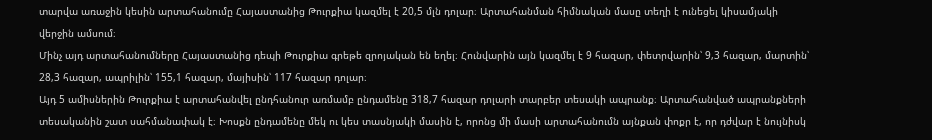տարվա առաջին կեսին արտահանումը Հայաստանից Թուրքիա կազմել է 20,5 մլն դոլար։ Արտահանման հիմնական մասը տեղի է ունեցել կիսամյակի վերջին ամսում։
Մինչ այդ արտահանումները Հայաստանից դեպի Թուրքիա գրեթե զրոյական են եղել։ Հունվարին այն կազմել է 9 հազար, փետրվարին՝ 9,3 հազար, մարտին՝ 28,3 հազար, ապրիլին՝ 155,1 հազար, մայիսին՝ 117 հազար դոլար։
Այդ 5 ամիսներին Թուրքիա է արտահանվել ընդհանուր առմամբ ընդամենը 318,7 հազար դոլարի տարբեր տեսակի ապրանք։ Արտահանված ապրանքների տեսականին շատ սահմանափակ է։ Խոսքն ընդամենը մեկ ու կես տասնյակի մասին է, որոնց մի մասի արտահանումն այնքան փոքր է, որ դժվար է նույնիսկ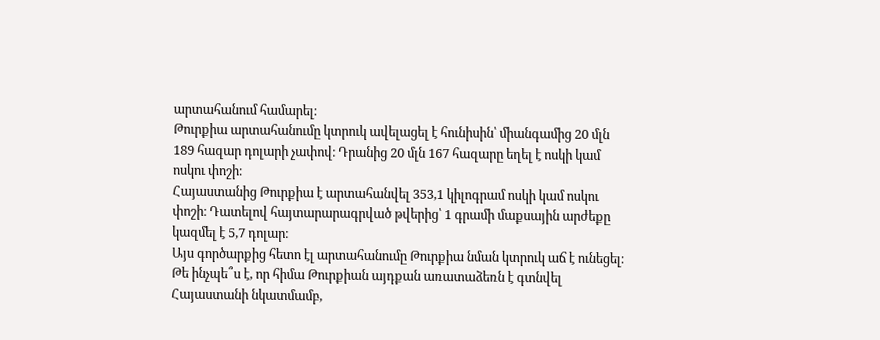արտահանում համարել։
Թուրքիա արտահանումը կտրուկ ավելացել է հունիսին՝ միանգամից 20 մլն 189 հազար դոլարի չափով։ Դրանից 20 մլն 167 հազարը եղել է ոսկի կամ ոսկու փոշի։
Հայաստանից Թուրքիա է արտահանվել 353,1 կիլոգրամ ոսկի կամ ոսկու փոշի։ Դատելով հայտարարագրված թվերից՝ 1 գրամի մաքսային արժեքը կազմել է 5,7 դոլար։
Այս գործարքից հետո էլ արտահանումը Թուրքիա նման կտրուկ աճ է ունեցել։
Թե ինչպե՞ս է, որ հիմա Թուրքիան այդքան առատաձեռն է գտնվել Հայաստանի նկատմամբ,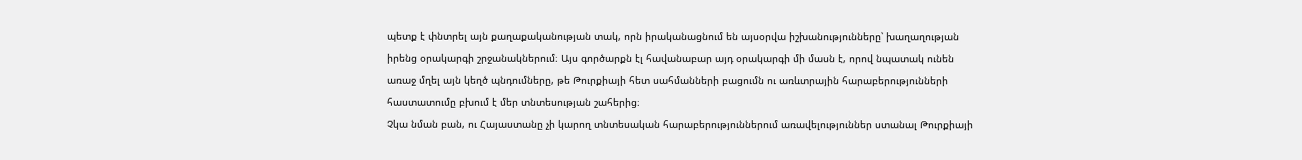պետք է փնտրել այն քաղաքականության տակ, որն իրականացնում են այսօրվա իշխանությունները՝ խաղաղության իրենց օրակարգի շրջանակներում։ Այս գործարքն էլ հավանաբար այդ օրակարգի մի մասն է, որով նպատակ ունեն առաջ մղել այն կեղծ պնդումները, թե Թուրքիայի հետ սահմանների բացումն ու առևտրային հարաբերությունների հաստատումը բխում է մեր տնտեսության շահերից։
Չկա նման բան, ու Հայաստանը չի կարող տնտեսական հարաբերություններում առավելություններ ստանալ Թուրքիայի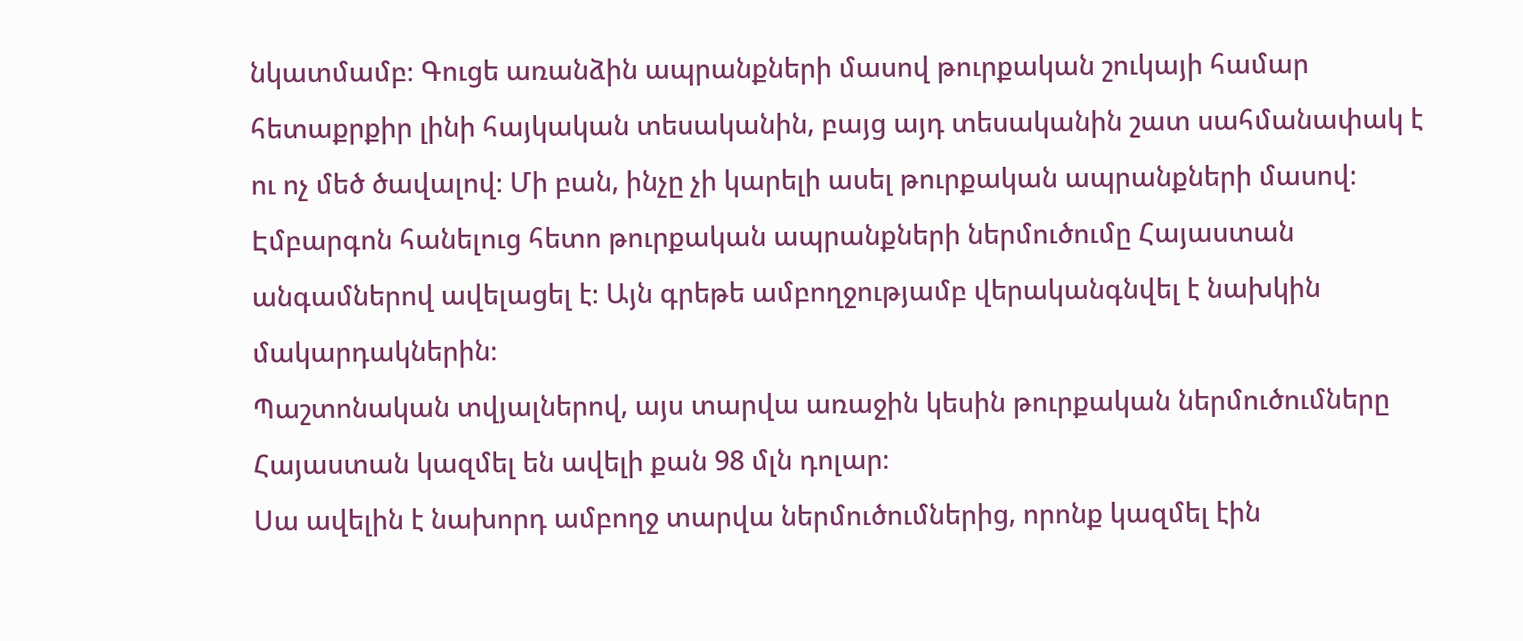նկատմամբ։ Գուցե առանձին ապրանքների մասով թուրքական շուկայի համար հետաքրքիր լինի հայկական տեսականին, բայց այդ տեսականին շատ սահմանափակ է ու ոչ մեծ ծավալով։ Մի բան, ինչը չի կարելի ասել թուրքական ապրանքների մասով։
Էմբարգոն հանելուց հետո թուրքական ապրանքների ներմուծումը Հայաստան անգամներով ավելացել է։ Այն գրեթե ամբողջությամբ վերականգնվել է նախկին մակարդակներին։
Պաշտոնական տվյալներով, այս տարվա առաջին կեսին թուրքական ներմուծումները Հայաստան կազմել են ավելի քան 98 մլն դոլար։
Սա ավելին է նախորդ ամբողջ տարվա ներմուծումներից, որոնք կազմել էին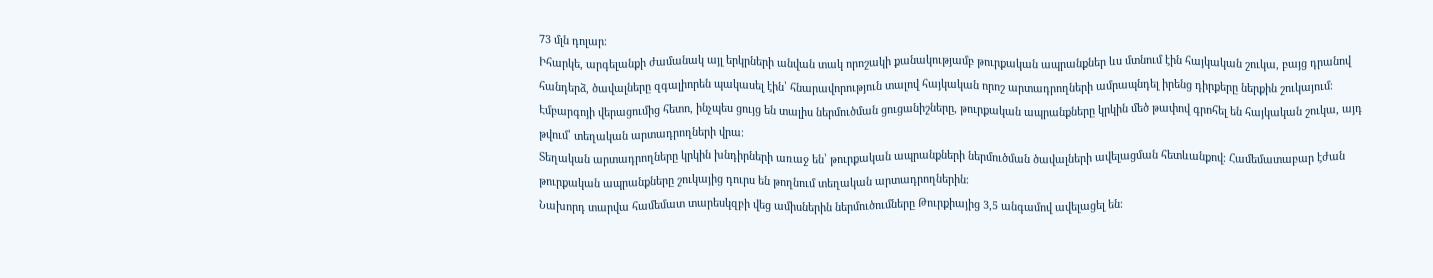73 մլն դոլար։
Իհարկե, արգելանքի ժամանակ այլ երկրների անվան տակ որոշակի քանակությամբ թուրքական ապրանքներ ևս մտնում էին հայկական շուկա, բայց դրանով հանդերձ, ծավալները զգալիորեն պակասել էին՝ հնարավորություն տալով հայկական որոշ արտադրողների ամրապնդել իրենց դիրքերը ներքին շուկայում։ Էմբարգոյի վերացումից հետո, ինչպես ցույց են տալիս ներմուծման ցուցանիշները, թուրքական ապրանքները կրկին մեծ թափով գրոհել են հայկական շուկա, այդ թվում՝ տեղական արտադրողների վրա։
Տեղական արտադրողները կրկին խնդիրների առաջ են՝ թուրքական ապրանքների ներմուծման ծավալների ավելացման հետևանքով։ Համեմատաբար էժան թուրքական ապրանքները շուկայից դուրս են թողնում տեղական արտադրողներին։
Նախորդ տարվա համեմատ տարեսկզբի վեց ամիսներին ներմուծումները Թուրքիայից 3,5 անգամով ավելացել են։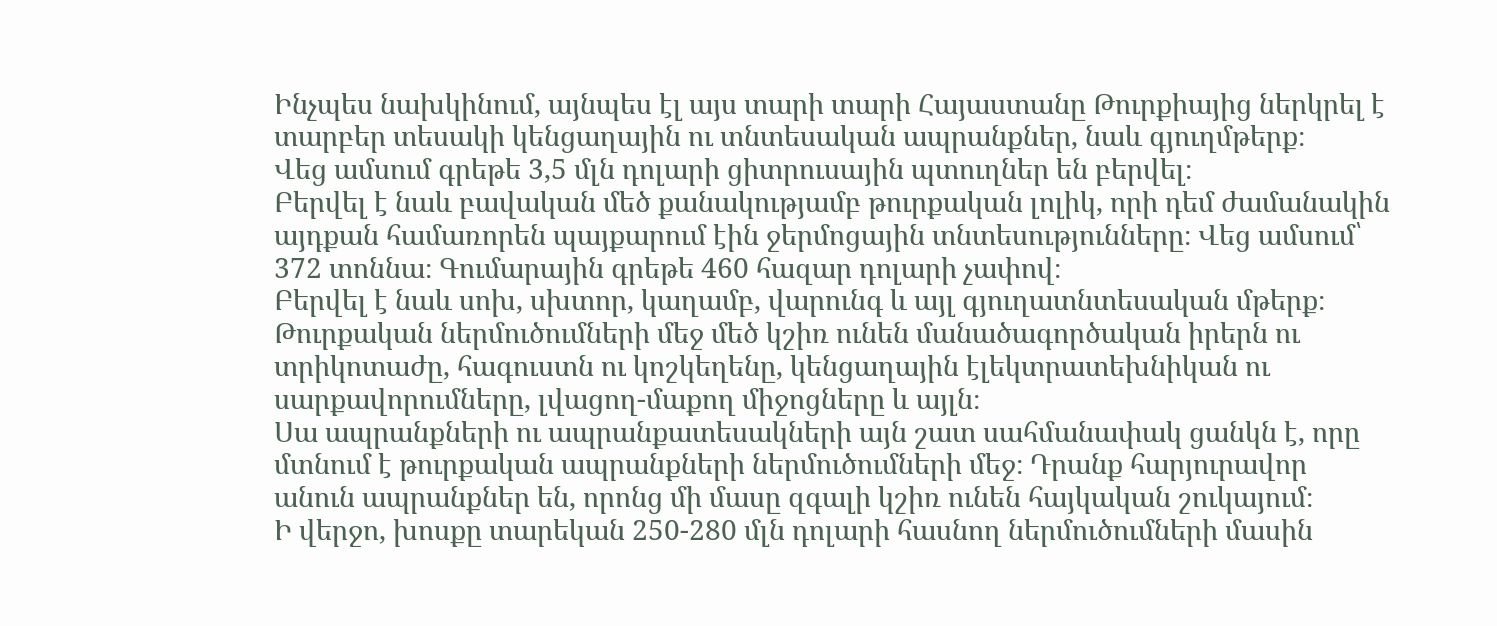Ինչպես նախկինում, այնպես էլ այս տարի տարի Հայաստանը Թուրքիայից ներկրել է տարբեր տեսակի կենցաղային ու տնտեսական ապրանքներ, նաև գյուղմթերք։
Վեց ամսում գրեթե 3,5 մլն դոլարի ցիտրուսային պտուղներ են բերվել։
Բերվել է նաև բավական մեծ քանակությամբ թուրքական լոլիկ, որի դեմ ժամանակին այդքան համառորեն պայքարում էին ջերմոցային տնտեսությունները։ Վեց ամսում՝ 372 տոննա։ Գումարային գրեթե 460 հազար դոլարի չափով։
Բերվել է նաև սոխ, սխտոր, կաղամբ, վարունգ և այլ գյուղատնտեսական մթերք։
Թուրքական ներմուծումների մեջ մեծ կշիռ ունեն մանածագործական իրերն ու տրիկոտաժը, հագուստն ու կոշկեղենը, կենցաղային էլեկտրատեխնիկան ու սարքավորումները, լվացող-մաքող միջոցները և այլն։
Սա ապրանքների ու ապրանքատեսակների այն շատ սահմանափակ ցանկն է, որը մտնում է թուրքական ապրանքների ներմուծումների մեջ։ Դրանք հարյուրավոր անուն ապրանքներ են, որոնց մի մասը զգալի կշիռ ունեն հայկական շուկայում։
Ի վերջո, խոսքը տարեկան 250-280 մլն դոլարի հասնող ներմուծումների մասին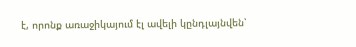է, որոնք առաջիկայում էլ ավելի կընդլայնվեն՝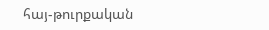հայ-թուրքական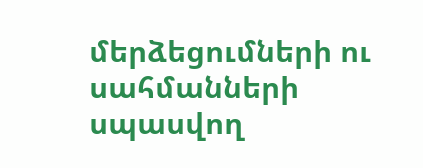մերձեցումների ու սահմանների սպասվող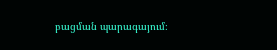բացման պարագայում։